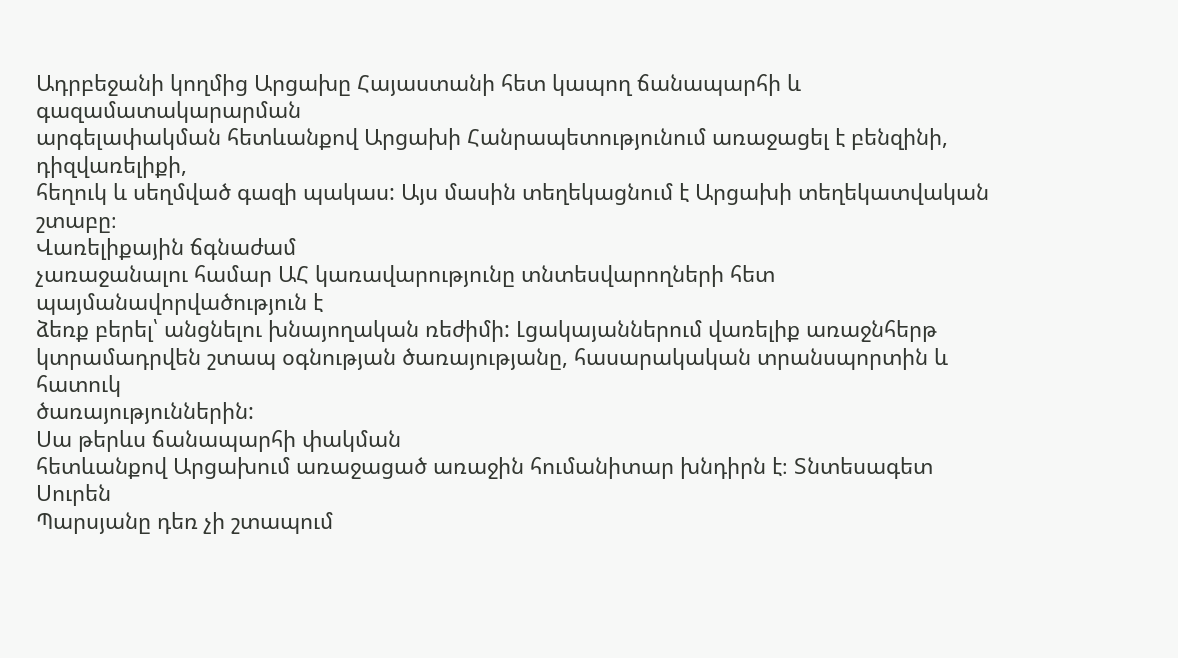Ադրբեջանի կողմից Արցախը Հայաստանի հետ կապող ճանապարհի և գազամատակարարման
արգելափակման հետևանքով Արցախի Հանրապետությունում առաջացել է բենզինի, դիզվառելիքի,
հեղուկ և սեղմված գազի պակաս: Այս մասին տեղեկացնում է Արցախի տեղեկատվական
շտաբը։
Վառելիքային ճգնաժամ
չառաջանալու համար ԱՀ կառավարությունը տնտեսվարողների հետ պայմանավորվածություն է
ձեռք բերել՝ անցնելու խնայողական ռեժիմի: Լցակայաններում վառելիք առաջնհերթ
կտրամադրվեն շտապ օգնության ծառայությանը, հասարակական տրանսպորտին և հատուկ
ծառայություններին:
Սա թերևս ճանապարհի փակման
հետևանքով Արցախում առաջացած առաջին հումանիտար խնդիրն է։ Տնտեսագետ Սուրեն
Պարսյանը դեռ չի շտապում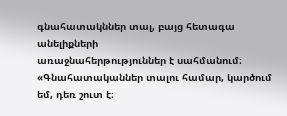գնահատակններ տալ, բայց հետագա անելիքների
առաջնահերթություններ է սահմանում։
«Գնահատականներ տալու համար, կարծում եմ, դեռ շուտ է։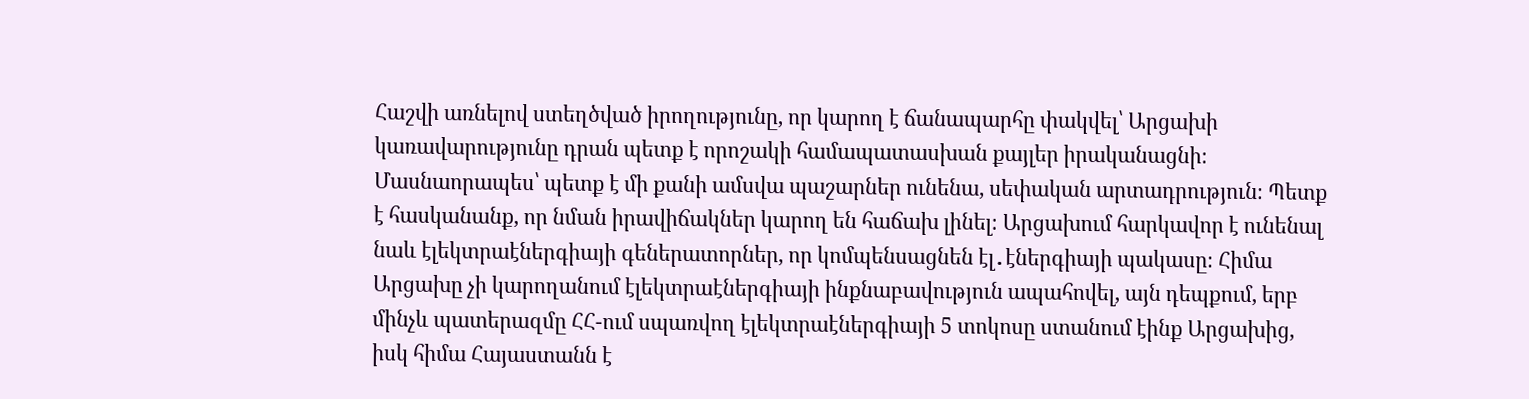Հաշվի առնելով ստեղծված իրողությունը, որ կարող է ճանապարհը փակվել՝ Արցախի կառավարությունը դրան պետք է որոշակի համապատասխան քայլեր իրականացնի։ Մասնաորապես՝ պետք է մի քանի ամսվա պաշարներ ունենա, սեփական արտադրություն։ Պետք է հասկանանք, որ նման իրավիճակներ կարող են հաճախ լինել։ Արցախում հարկավոր է ունենալ նաև էլեկտրաէներգիայի գեներատորներ, որ կոմպենսացնեն էլ․էներգիայի պակասը։ Հիմա Արցախը չի կարողանում էլեկտրաէներգիայի ինքնաբավություն ապահովել, այն դեպքում, երբ մինչև պատերազմը ՀՀ-ում սպառվող էլեկտրաէներգիայի 5 տոկոսը ստանում էինք Արցախից, իսկ հիմա Հայաստանն է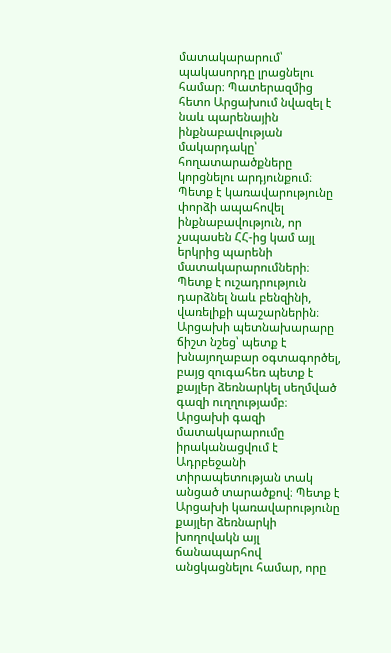մատակարարում՝ պակասորդը լրացնելու համար։ Պատերազմից հետո Արցախում նվազել է նաև պարենային ինքնաբավության մակարդակը՝ հողատարածքները կորցնելու արդյունքում։ Պետք է կառավարությունը փորձի ապահովել ինքնաբավություն, որ չսպասեն ՀՀ-ից կամ այլ երկրից պարենի մատակարարումների։ Պետք է ուշադրություն դարձնել նաև բենզինի, վառելիքի պաշարներին։ Արցախի պետնախարարը ճիշտ նշեց՝ պետք է խնայողաբար օգտագործել, բայց զուգահեռ պետք է քայլեր ձեռնարկել սեղմված գազի ուղղությամբ։ Արցախի գազի մատակարարումը իրականացվում է Ադրբեջանի տիրապետության տակ անցած տարածքով։ Պետք է Արցախի կառավարությունը քայլեր ձեռնարկի խողովակն այլ ճանապարհով անցկացնելու համար, որը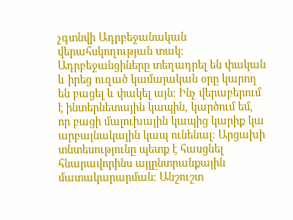չգտնվի Ադրբեջանական վերահսկողության տակ։ Ադրբեջանցիները տեղադրել են փական և իրեց ուզած կամայական օրը կարող են բացել և փակել այն։ Ինչ վերաբերում է ինտերնետային կապին, կարծում եմ, որ բացի մալուխային կապից կարիք կա արբայնակային կապ ունենալ։ Արցախի տնտեսությունը պետք է հասցնել հնարավորինս այլընտրանքային մատակարարման։ Անշուշտ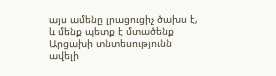այս ամենը լրացուցիչ ծախս է, և մենք պետք է մտածենք Արցախի տնտեսությունն ավելի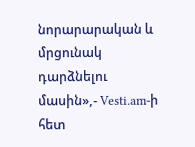նորարարական և մրցունակ դարձնելու մասին»,- Vesti.am-ի հետ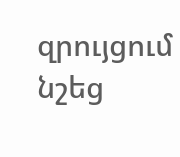զրույցում նշեց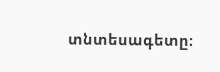տնտեսագետը։